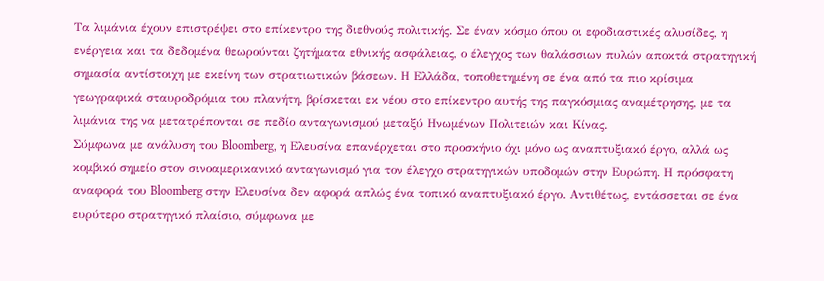Τα λιμάνια έχουν επιστρέψει στο επίκεντρο της διεθνούς πολιτικής. Σε έναν κόσμο όπου οι εφοδιαστικές αλυσίδες, η ενέργεια και τα δεδομένα θεωρούνται ζητήματα εθνικής ασφάλειας, ο έλεγχος των θαλάσσιων πυλών αποκτά στρατηγική σημασία αντίστοιχη με εκείνη των στρατιωτικών βάσεων. Η Ελλάδα, τοποθετημένη σε ένα από τα πιο κρίσιμα γεωγραφικά σταυροδρόμια του πλανήτη, βρίσκεται εκ νέου στο επίκεντρο αυτής της παγκόσμιας αναμέτρησης, με τα λιμάνια της να μετατρέπονται σε πεδίο ανταγωνισμού μεταξύ Ηνωμένων Πολιτειών και Κίνας.
Σύμφωνα με ανάλυση του Bloomberg, η Ελευσίνα επανέρχεται στο προσκήνιο όχι μόνο ως αναπτυξιακό έργο, αλλά ως κομβικό σημείο στον σινοαμερικανικό ανταγωνισμό για τον έλεγχο στρατηγικών υποδομών στην Ευρώπη. Η πρόσφατη αναφορά του Bloomberg στην Ελευσίνα δεν αφορά απλώς ένα τοπικό αναπτυξιακό έργο. Αντιθέτως, εντάσσεται σε ένα ευρύτερο στρατηγικό πλαίσιο, σύμφωνα με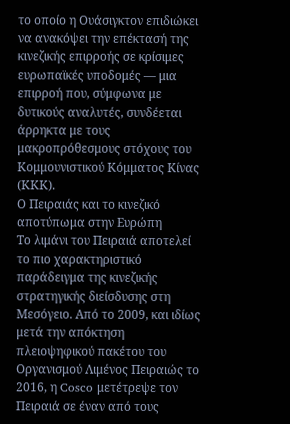το οποίο η Ουάσιγκτον επιδιώκει να ανακόψει την επέκτασή της κινεζικής επιρροής σε κρίσιμες ευρωπαϊκές υποδομές — μια επιρροή που, σύμφωνα με δυτικούς αναλυτές, συνδέεται άρρηκτα με τους μακροπρόθεσμους στόχους του Κομμουνιστικού Κόμματος Κίνας (ΚΚΚ).
Ο Πειραιάς και το κινεζικό αποτύπωμα στην Ευρώπη
Το λιμάνι του Πειραιά αποτελεί το πιο χαρακτηριστικό παράδειγμα της κινεζικής στρατηγικής διείσδυσης στη Μεσόγειο. Από το 2009, και ιδίως μετά την απόκτηση πλειοψηφικού πακέτου του Οργανισμού Λιμένος Πειραιώς το 2016, η Cosco μετέτρεψε τον Πειραιά σε έναν από τους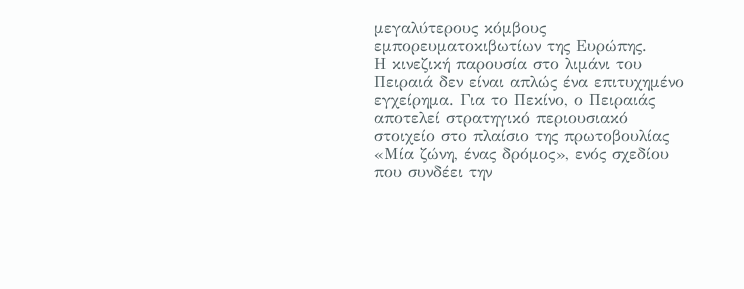μεγαλύτερους κόμβους εμπορευματοκιβωτίων της Ευρώπης.
Η κινεζική παρουσία στο λιμάνι του Πειραιά δεν είναι απλώς ένα επιτυχημένο εγχείρημα. Για το Πεκίνο, ο Πειραιάς αποτελεί στρατηγικό περιουσιακό στοιχείο στο πλαίσιο της πρωτοβουλίας «Μία ζώνη, ένας δρόμος», ενός σχεδίου που συνδέει την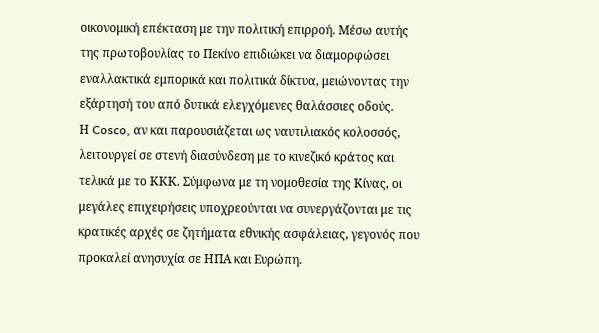οικονομική επέκταση με την πολιτική επιρροή. Μέσω αυτής της πρωτοβουλίας το Πεκίνο επιδιώκει να διαμορφώσει εναλλακτικά εμπορικά και πολιτικά δίκτυα, μειώνοντας την εξάρτησή του από δυτικά ελεγχόμενες θαλάσσιες οδούς.
Η Cosco, αν και παρουσιάζεται ως ναυτιλιακός κολοσσός, λειτουργεί σε στενή διασύνδεση με το κινεζικό κράτος και τελικά με το ΚΚΚ. Σύμφωνα με τη νομοθεσία της Κίνας, οι μεγάλες επιχειρήσεις υποχρεούνται να συνεργάζονται με τις κρατικές αρχές σε ζητήματα εθνικής ασφάλειας, γεγονός που προκαλεί ανησυχία σε ΗΠΑ και Ευρώπη.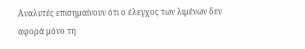Αναλυτές επισημαίνουν ότι ο έλεγχος των λιμένων δεν αφορά μόνο τη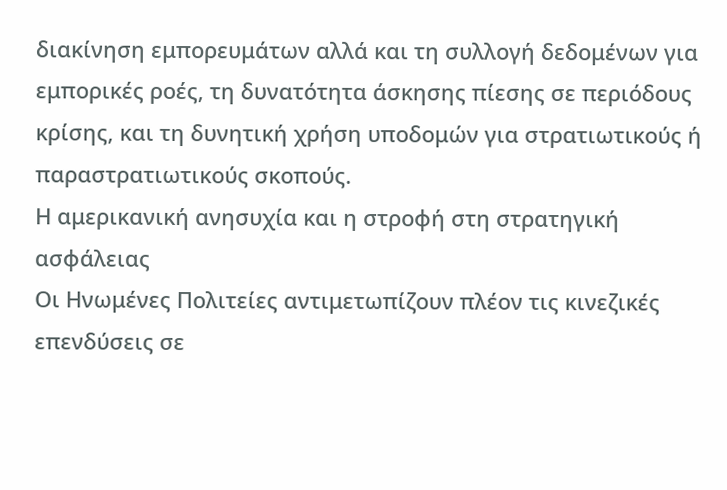διακίνηση εμπορευμάτων αλλά και τη συλλογή δεδομένων για εμπορικές ροές, τη δυνατότητα άσκησης πίεσης σε περιόδους κρίσης, και τη δυνητική χρήση υποδομών για στρατιωτικούς ή παραστρατιωτικούς σκοπούς.
Η αμερικανική ανησυχία και η στροφή στη στρατηγική ασφάλειας
Οι Ηνωμένες Πολιτείες αντιμετωπίζουν πλέον τις κινεζικές επενδύσεις σε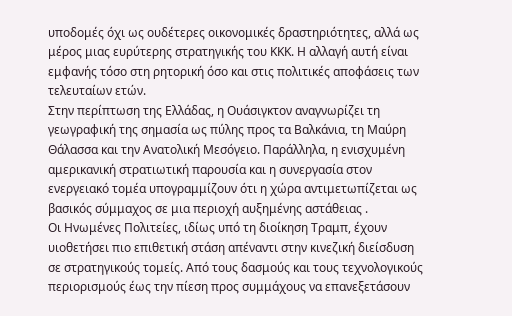υποδομές όχι ως ουδέτερες οικονομικές δραστηριότητες, αλλά ως μέρος μιας ευρύτερης στρατηγικής του ΚΚΚ. Η αλλαγή αυτή είναι εμφανής τόσο στη ρητορική όσο και στις πολιτικές αποφάσεις των τελευταίων ετών.
Στην περίπτωση της Ελλάδας, η Ουάσιγκτον αναγνωρίζει τη γεωγραφική της σημασία ως πύλης προς τα Βαλκάνια, τη Μαύρη Θάλασσα και την Ανατολική Μεσόγειο. Παράλληλα, η ενισχυμένη αμερικανική στρατιωτική παρουσία και η συνεργασία στον ενεργειακό τομέα υπογραμμίζουν ότι η χώρα αντιμετωπίζεται ως βασικός σύμμαχος σε μια περιοχή αυξημένης αστάθειας .
Οι Ηνωμένες Πολιτείες, ιδίως υπό τη διοίκηση Τραμπ, έχουν υιοθετήσει πιο επιθετική στάση απέναντι στην κινεζική διείσδυση σε στρατηγικούς τομείς. Από τους δασμούς και τους τεχνολογικούς περιορισμούς έως την πίεση προς συμμάχους να επανεξετάσουν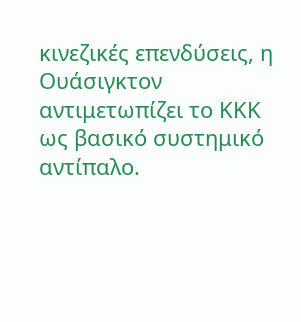κινεζικές επενδύσεις, η Ουάσιγκτον αντιμετωπίζει το ΚΚΚ ως βασικό συστημικό αντίπαλο.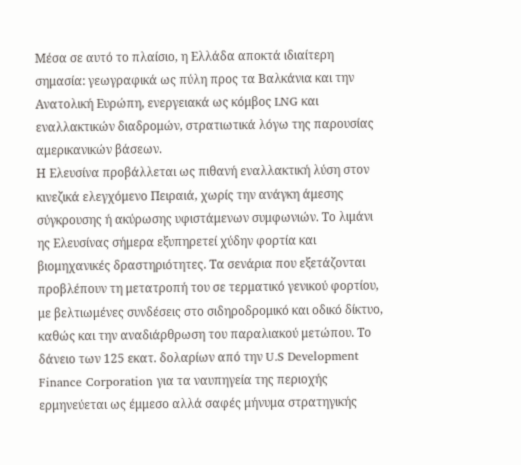Μέσα σε αυτό το πλαίσιο, η Ελλάδα αποκτά ιδιαίτερη σημασία: γεωγραφικά ως πύλη προς τα Βαλκάνια και την Ανατολική Ευρώπη, ενεργειακά ως κόμβος LNG και εναλλακτικών διαδρομών, στρατιωτικά λόγω της παρουσίας αμερικανικών βάσεων.
Η Ελευσίνα προβάλλεται ως πιθανή εναλλακτική λύση στον κινεζικά ελεγχόμενο Πειραιά, χωρίς την ανάγκη άμεσης σύγκρουσης ή ακύρωσης υφιστάμενων συμφωνιών. Το λιμάνι ης Ελευσίνας σήμερα εξυπηρετεί χύδην φορτία και βιομηχανικές δραστηριότητες. Τα σενάρια που εξετάζονται προβλέπουν τη μετατροπή του σε τερματικό γενικού φορτίου, με βελτιωμένες συνδέσεις στο σιδηροδρομικό και οδικό δίκτυο, καθώς και την αναδιάρθρωση του παραλιακού μετώπου. Το δάνειο των 125 εκατ. δολαρίων από την U.S Development Finance Corporation για τα ναυπηγεία της περιοχής ερμηνεύεται ως έμμεσο αλλά σαφές μήνυμα στρατηγικής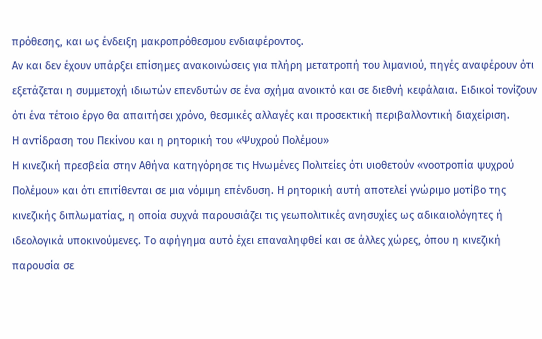πρόθεσης, και ως ένδειξη μακροπρόθεσμου ενδιαφέροντος.
Αν και δεν έχουν υπάρξει επίσημες ανακοινώσεις για πλήρη μετατροπή του λιμανιού, πηγές αναφέρουν ότι εξετάζεται η συμμετοχή ιδιωτών επενδυτών σε ένα σχήμα ανοικτό και σε διεθνή κεφάλαια. Ειδικοί τονίζουν ότι ένα τέτοιο έργο θα απαιτήσει χρόνο, θεσμικές αλλαγές και προσεκτική περιβαλλοντική διαχείριση.
Η αντίδραση του Πεκίνου και η ρητορική του «Ψυχρού Πολέμου»
Η κινεζική πρεσβεία στην Αθήνα κατηγόρησε τις Ηνωμένες Πολιτείες ότι υιοθετούν «νοοτροπία ψυχρού Πολέμου» και ότι επιτίθενται σε μια νόμιμη επένδυση. Η ρητορική αυτή αποτελεί γνώριμο μοτίβο της κινεζικής διπλωματίας, η οποία συχνά παρουσιάζει τις γεωπολιτικές ανησυχίες ως αδικαιολόγητες ή ιδεολογικά υποκινούμενες. Το αφήγημα αυτό έχει επαναληφθεί και σε άλλες χώρες, όπου η κινεζική παρουσία σε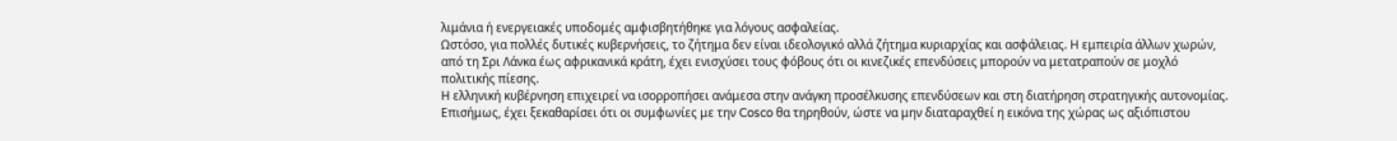λιμάνια ή ενεργειακές υποδομές αμφισβητήθηκε για λόγους ασφαλείας.
Ωστόσο, για πολλές δυτικές κυβερνήσεις, το ζήτημα δεν είναι ιδεολογικό αλλά ζήτημα κυριαρχίας και ασφάλειας. Η εμπειρία άλλων χωρών, από τη Σρι Λάνκα έως αφρικανικά κράτη, έχει ενισχύσει τους φόβους ότι οι κινεζικές επενδύσεις μπορούν να μετατραπούν σε μοχλό πολιτικής πίεσης.
Η ελληνική κυβέρνηση επιχειρεί να ισορροπήσει ανάμεσα στην ανάγκη προσέλκυσης επενδύσεων και στη διατήρηση στρατηγικής αυτονομίας. Επισήμως, έχει ξεκαθαρίσει ότι οι συμφωνίες με την Cosco θα τηρηθούν, ώστε να μην διαταραχθεί η εικόνα της χώρας ως αξιόπιστου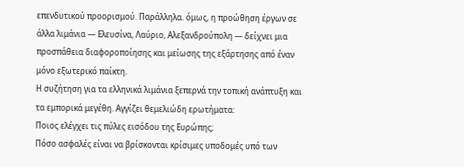επενδυτικού προορισμού. Παράλληλα. όμως, η προώθηση έργων σε άλλα λιμάνια — Ελευσίνα, Λαύριο, Αλεξανδρούπολη — δείχνει μια προσπάθεια διαφοροποίησης και μείωσης της εξάρτησης από έναν μόνο εξωτερικό παίκτη.
Η συζήτηση για τα ελληνικά λιμάνια ξεπερνά την τοπική ανάπτυξη και τα εμπορικά μεγέθη. Αγγίζει θεμελιώδη ερωτήματα:
Ποιος ελέγχει τις πύλες εισόδου της Ευρώπης;
Πόσο ασφαλές είναι να βρίσκονται κρίσιμες υποδομές υπό των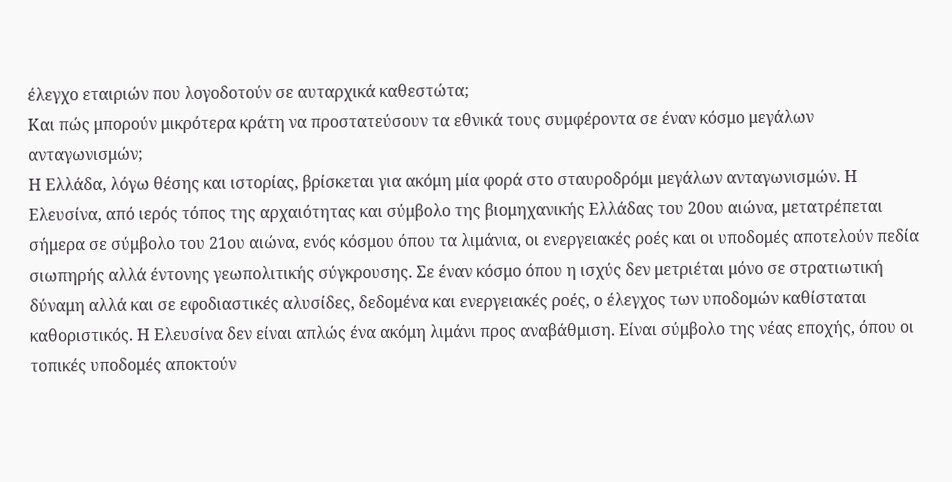έλεγχο εταιριών που λογοδοτούν σε αυταρχικά καθεστώτα;
Και πώς μπορούν μικρότερα κράτη να προστατεύσουν τα εθνικά τους συμφέροντα σε έναν κόσμο μεγάλων ανταγωνισμών;
Η Ελλάδα, λόγω θέσης και ιστορίας, βρίσκεται για ακόμη μία φορά στο σταυροδρόμι μεγάλων ανταγωνισμών. Η Ελευσίνα, από ιερός τόπος της αρχαιότητας και σύμβολο της βιομηχανικής Ελλάδας του 20ου αιώνα, μετατρέπεται σήμερα σε σύμβολο του 21ου αιώνα, ενός κόσμου όπου τα λιμάνια, οι ενεργειακές ροές και οι υποδομές αποτελούν πεδία σιωπηρής αλλά έντονης γεωπολιτικής σύγκρουσης. Σε έναν κόσμο όπου η ισχύς δεν μετριέται μόνο σε στρατιωτική δύναμη αλλά και σε εφοδιαστικές αλυσίδες, δεδομένα και ενεργειακές ροές, ο έλεγχος των υποδομών καθίσταται καθοριστικός. Η Ελευσίνα δεν είναι απλώς ένα ακόμη λιμάνι προς αναβάθμιση. Είναι σύμβολο της νέας εποχής, όπου οι τοπικές υποδομές αποκτούν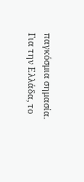παγκόσμια σημασία.
Για την Ελλάδα, το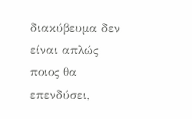διακύβευμα δεν είναι απλώς ποιος θα επενδύσει,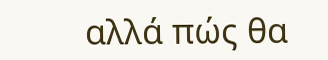αλλά πώς θα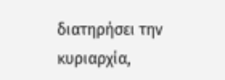διατηρήσει την κυριαρχία,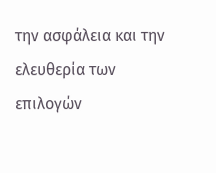την ασφάλεια και την ελευθερία των επιλογών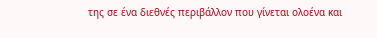της σε ένα διεθνές περιβάλλον που γίνεται ολοένα και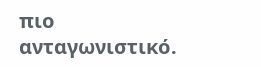πιο ανταγωνιστικό.